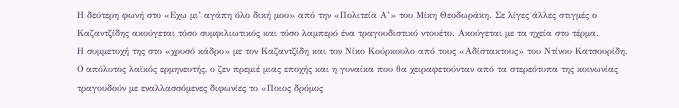Η δεύτερη φωνή στο «Εχω μι’ αγάπη όλο δική μου» από την «Πολιτεία Α’» του Μίκη Θεοδωράκη. Σε λίγες άλλες στιγμές ο Καζαντζίδης ακούγεται τόσο συμφιλιωτικός και τόσο λαμπερό ένα τραγουδιστικό ντουέτο. Ακούγεται με τα ηχεία στο τέρμα.
Η συμμετοχή της στο «χρυσό κάδρο» με τον Καζαντζίδη και τον Νίκο Κούρκουλο από τους «Αδίστακτους» του Ντίνου Κατσουρίδη. Ο απόλυτος λαϊκός ερμηνευτής, ο ζεν πρεμιέ μιας εποχής και η γυναίκα που θα χειραφετούνταν από τα στερεότυπα της κοινωνίας τραγουδούν με εναλλασσόμενες διφωνίες το «Ποιος δρόμος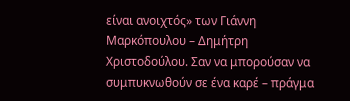είναι ανοιχτός» των Γιάννη Μαρκόπουλου – Δημήτρη Χριστοδούλου. Σαν να μπορούσαν να συμπυκνωθούν σε ένα καρέ – πράγμα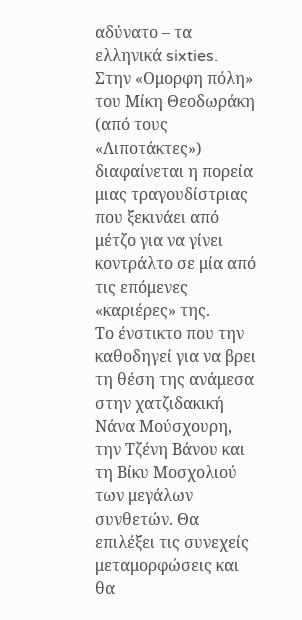αδύνατο – τα ελληνικά sixties.
Στην «Ομορφη πόλη» του Μίκη Θεοδωράκη (από τους «Λιποτάκτες») διαφαίνεται η πορεία μιας τραγουδίστριας που ξεκινάει από μέτζο για να γίνει κοντράλτο σε μία από τις επόμενες «καριέρες» της.
Το ένστικτο που την καθοδηγεί για να βρει τη θέση της ανάμεσα στην χατζιδακική Νάνα Μούσχουρη, την Τζένη Βάνου και τη Βίκυ Μοσχολιού των μεγάλων συνθετών. Θα επιλέξει τις συνεχείς μεταμορφώσεις και θα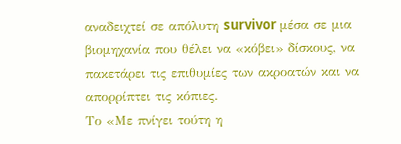αναδειχτεί σε απόλυτη survivor μέσα σε μια βιομηχανία που θέλει να «κόβει» δίσκους, να πακετάρει τις επιθυμίες των ακροατών και να απορρίπτει τις κόπιες.
Το «Με πνίγει τούτη η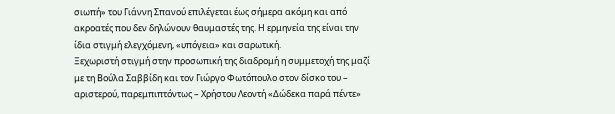σιωπή» του Γιάννη Σπανού επιλέγεται έως σήμερα ακόμη και από ακροατές που δεν δηλώνουν θαυμαστές της. Η ερμηνεία της είναι την ίδια στιγμή ελεγχόμενη, «υπόγεια» και σαρωτική.
Ξεχωριστή στιγμή στην προσωπική της διαδρομή η συμμετοχή της μαζί με τη Βούλα Σαββίδη και τον Γιώργο Φωτόπουλο στον δίσκο του – αριστερού, παρεμπιπτόντως – Χρήστου Λεοντή «Δώδεκα παρά πέντε»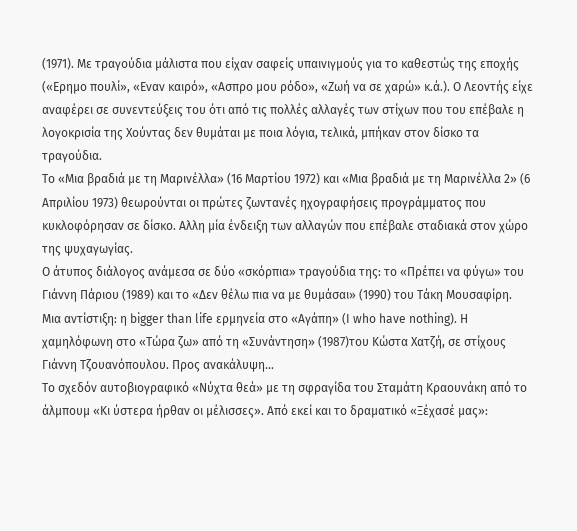(1971). Με τραγούδια μάλιστα που είχαν σαφείς υπαινιγμούς για το καθεστώς της εποχής («Ερημο πουλί», «Εναν καιρό», «Ασπρο μου ρόδο», «Ζωή να σε χαρώ» κ.ά.). Ο Λεοντής είχε αναφέρει σε συνεντεύξεις του ότι από τις πολλές αλλαγές των στίχων που του επέβαλε η λογοκρισία της Χούντας δεν θυμάται με ποια λόγια, τελικά, μπήκαν στον δίσκο τα τραγούδια.
Το «Μια βραδιά με τη Μαρινέλλα» (16 Μαρτίου 1972) και «Μια βραδιά με τη Μαρινέλλα 2» (6 Απριλίου 1973) θεωρούνται οι πρώτες ζωντανές ηχογραφήσεις προγράμματος που κυκλοφόρησαν σε δίσκο. Αλλη μία ένδειξη των αλλαγών που επέβαλε σταδιακά στον χώρο της ψυχαγωγίας.
Ο άτυπος διάλογος ανάμεσα σε δύο «σκόρπια» τραγούδια της: το «Πρέπει να φύγω» του Γιάννη Πάριου (1989) και το «Δεν θέλω πια να με θυμάσαι» (1990) του Τάκη Μουσαφίρη.
Μια αντίστιξη: η bigger than life ερμηνεία στο «Αγάπη» (I who have nothing). Η χαμηλόφωνη στο «Τώρα ζω» από τη «Συνάντηση» (1987)του Κώστα Χατζή, σε στίχους Γιάννη Τζουανόπουλου. Προς ανακάλυψη…
Το σχεδόν αυτοβιογραφικό «Νύχτα θεά» με τη σφραγίδα του Σταμάτη Κραουνάκη από το άλμπουμ «Κι ύστερα ήρθαν οι μέλισσες». Από εκεί και το δραματικό «Ξέχασέ μας»: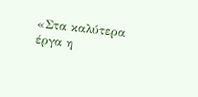«Στα καλύτερα έργα η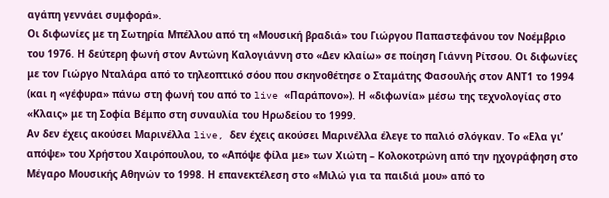αγάπη γεννάει συμφορά».
Οι διφωνίες με τη Σωτηρία Μπέλλου από τη «Μουσική βραδιά» του Γιώργου Παπαστεφάνου τον Νοέμβριο του 1976. Η δεύτερη φωνή στον Αντώνη Καλογιάννη στο «Δεν κλαίω» σε ποίηση Γιάννη Ρίτσου. Οι διφωνίες με τον Γιώργο Νταλάρα από το τηλεοπτικό σόου που σκηνοθέτησε ο Σταμάτης Φασουλής στον ΑΝΤ1 το 1994 (και η «γέφυρα» πάνω στη φωνή του από το live «Παράπονο»). Η «διφωνία» μέσω της τεχνολογίας στο «Κλαις» με τη Σοφία Βέμπο στη συναυλία του Ηρωδείου το 1999.
Αν δεν έχεις ακούσει Μαρινέλλα live, δεν έχεις ακούσει Μαρινέλλα έλεγε το παλιό σλόγκαν. Το «Ελα γι’ απόψε» του Χρήστου Χαιρόπουλου, το «Απόψε φίλα με» των Χιώτη – Κολοκοτρώνη από την ηχογράφηση στο Μέγαρο Μουσικής Αθηνών το 1998. Η επανεκτέλεση στο «Μιλώ για τα παιδιά μου» από το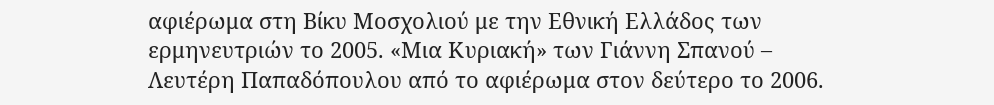αφιέρωμα στη Βίκυ Μοσχολιού με την Εθνική Ελλάδος των ερμηνευτριών το 2005. «Μια Κυριακή» των Γιάννη Σπανού – Λευτέρη Παπαδόπουλου από το αφιέρωμα στον δεύτερο το 2006.